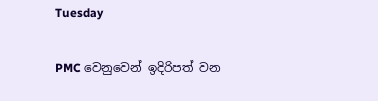Tuesday

PMC වෙනුවෙන් ඉදිරිපත් වන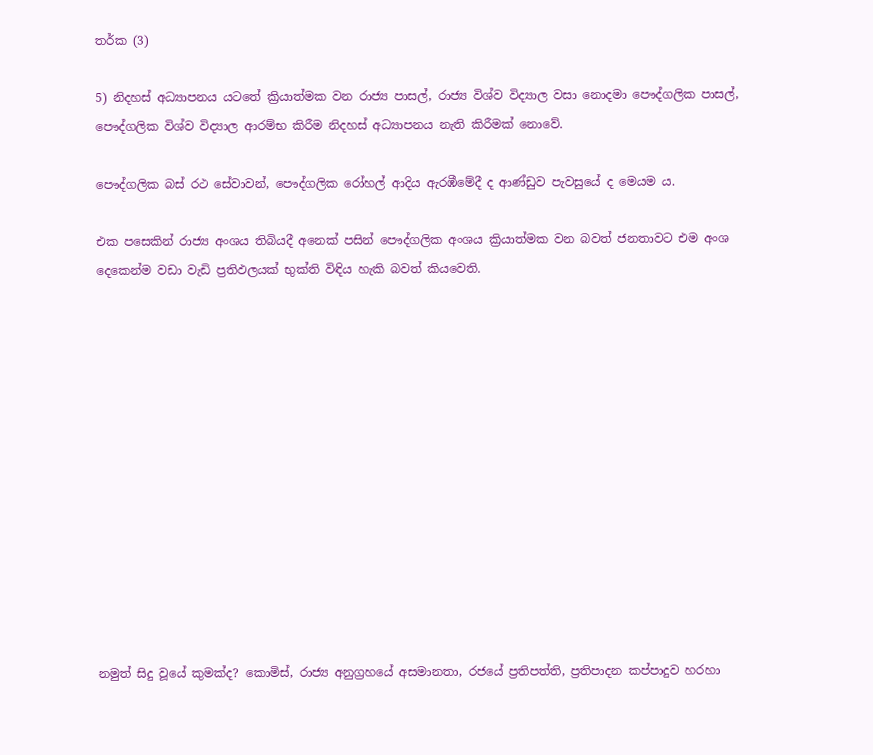තර්ක (3)

5) නිදහස් අධ්‍යාපනය යටතේ ක්‍රියාත්මක වන රාජ්‍ය පාසල්, රාජ්‍ය විශ්ව විද්‍යාල වසා නොදමා පෞද්ගලික පාසල්, පෞද්ගලික විශ්ව විද්‍යාල ආරම්භ කිරීම නිදහස් අධ්‍යාපනය නැති කිරීමක් නොවේ.

පෞද්ගලික බස් රථ සේවාවන්, පෞද්ගලික රෝහල් ආදිය ඇරඹීමේදී ද ආණ්ඩුව පැවසුයේ ද මෙයම ය.

එක පසෙකින් රාජ්‍ය අංශය තිබියදී අනෙක් පසින් පෞද්ගලික අංශය ක්‍රියාත්මක වන බවත් ජනතාවට එම අංශ දෙකෙන්ම වඩා වැඩි ප්‍රතිඵලයක් භුක්ති විඳිය හැකි බවත් කියවෙති.













නමුත් සිදු වූයේ කුමක්ද? කොමිස්, රාජ්‍ය අනුග්‍රහයේ අසමානතා, රජයේ ප්‍රතිපත්ති, ප්‍රතිපාදන කප්පාදුව හරහා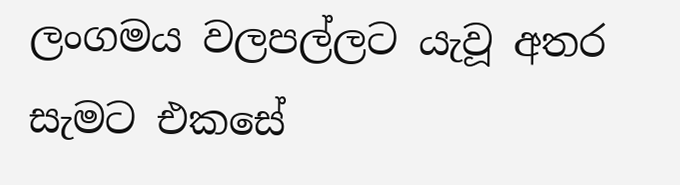ලංගමය වලපල්ලට යැවූ අතර සැමට එකසේ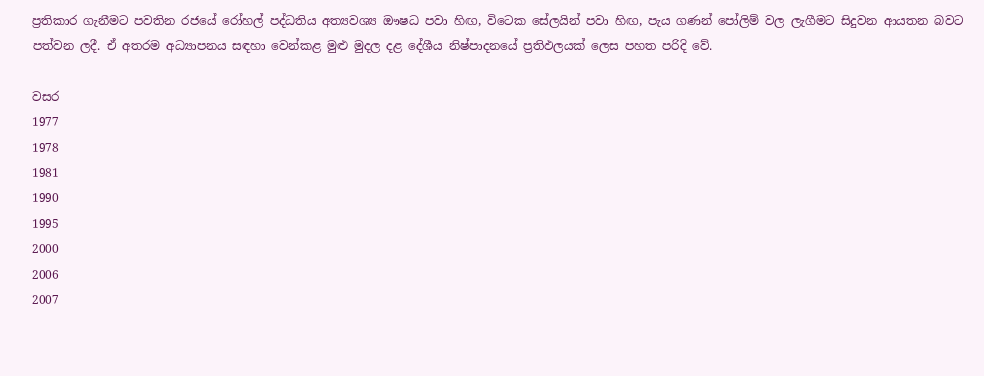ප්‍රතිකාර ගැනීමට පවතින රජයේ රෝහල් පද්ධතිය අත්‍යවශ්‍ය ඖෂධ පවා හිඟ, විටෙක සේලයින් පවා හිඟ, පැය ගණන් පෝලිම් වල ලැගීමට සිදුවන ආයතන බවට පත්වන ලදී. ඒ අතරම අධ්‍යාපනය සඳහා වෙන්කළ මුළු මුදල දළ දේශීය නිෂ්පාදනයේ ප්‍රතිඵලයක් ලෙස පහත පරිදි වේ.

වසර
1977
1978
1981
1990
1995
2000
2006
2007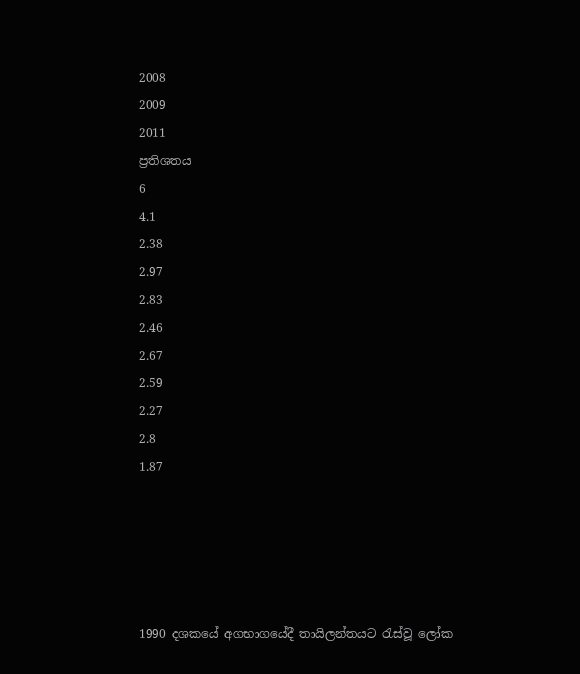2008
2009
2011
ප්‍රතිශතය
6
4.1
2.38
2.97
2.83
2.46
2.67
2.59
2.27
2.8
1.87





1990 දශකයේ අගභාගයේදී තායිලන්තයට රැස්වූ ලෝක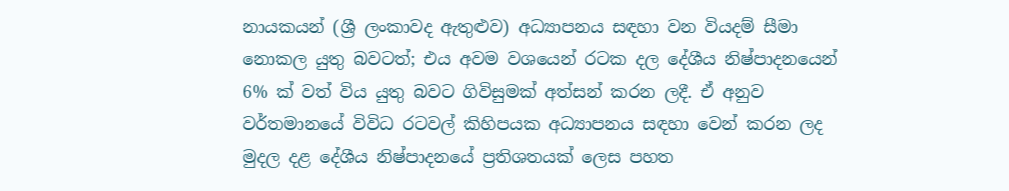නායකයන් (ශ්‍රී ලංකාවද ඇතුළුව) අධ්‍යාපනය සඳහා වන වියදම් සීමා නොකල යුතු බවටත්; එය අවම වශයෙන් රටක දල දේශීය නිෂ්පාදනයෙන් 6% ක් වත් විය යුතු බවට ගිවිසුමක් අත්සන් කරන ලදී. ඒ අනුව වර්තමානයේ විවිධ රටවල් කිහිපයක අධ්‍යාපනය සඳහා වෙන් කරන ලද මුදල දළ දේශීය නිෂ්පාදනයේ ප්‍රතිශතයක් ලෙස පහත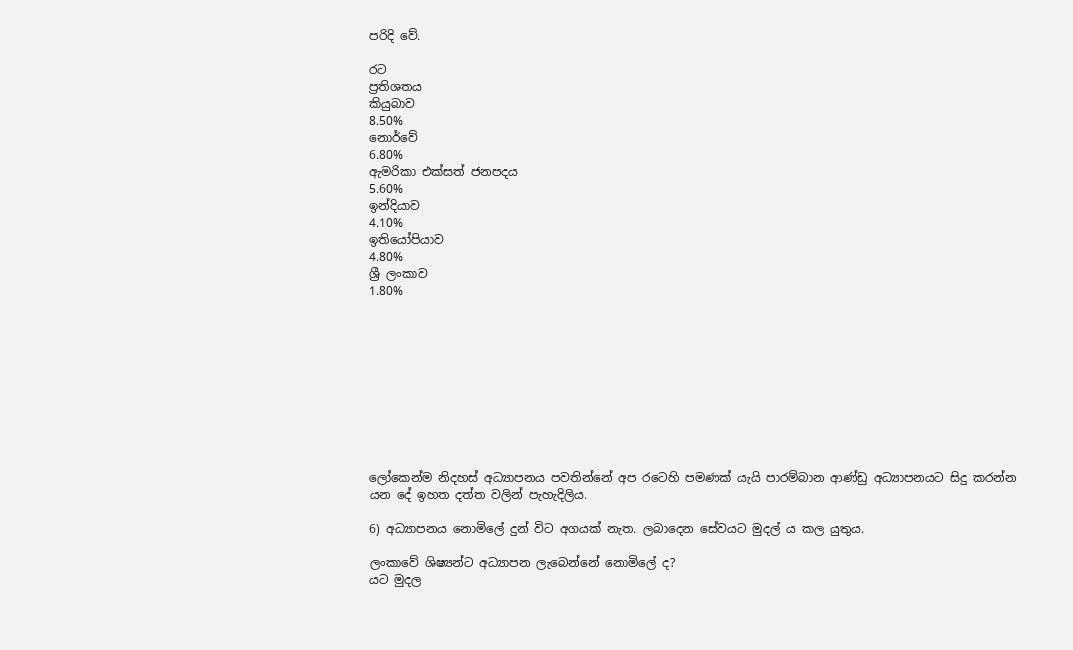පරිදි වේ.

රට
ප්‍රතිශතය
කියුබාව
8.50%
නොර්වේ
6.80%
ඇමරිකා එක්සත් ජනපදය
5.60%
ඉන්දියාව
4.10%
ඉතියෝපියාව
4.80%
ශ්‍රී ලංකාව
1.80%










ලෝකෙන්ම නිදහස් අධ්‍යාපනය පවතින්නේ අප රටෙහි පමණක් යැයි පාරම්බාන ආණ්ඩු අධ්‍යාපනයට සිදු කරන්න යන දේ ඉහත දත්ත වලින් පැහැදිලිය.

6) අධ්‍යාපනය නොමිලේ දුන් විට අගයක් නැත. ලබාදෙන සේවයට මුදල් ය කල යුතුය.

ලංකාවේ ශිෂ්‍යන්ට අධ්‍යාපන ලැබෙන්නේ නොමිලේ ද?
යට මුදල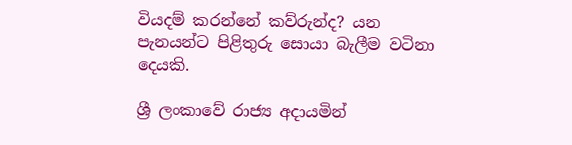වියදම් කරන්නේ කව්රුන්ද? යන පැනයන්ට පිළිතුරු සොයා බැලීම වටිනා දෙයකි.

ශ්‍රී ලංකාවේ රාජ්‍ය අදායමින්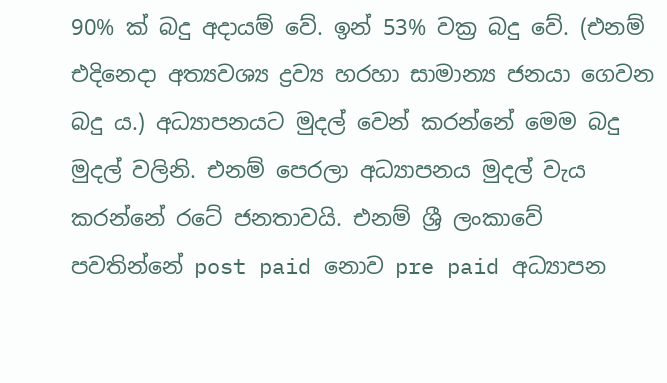90% ක් බදු අදායම් වේ. ඉන් 53% වක්‍ර බදු වේ. (එනම් එදිනෙදා අත්‍යවශ්‍ය ද්‍රව්‍ය හරහා සාමාන්‍ය ජනයා ගෙවන බදු ය.) අධ්‍යාපනයට මුදල් වෙන් කරන්නේ මෙම බදු මුදල් වලිනි. එනම් පෙරලා අධ්‍යාපනය මුදල් වැය කරන්නේ රටේ ජනතාවයි. එනම් ශ්‍රී ලංකාවේ පවතින්නේ post paid නොව pre paid අධ්‍යාපන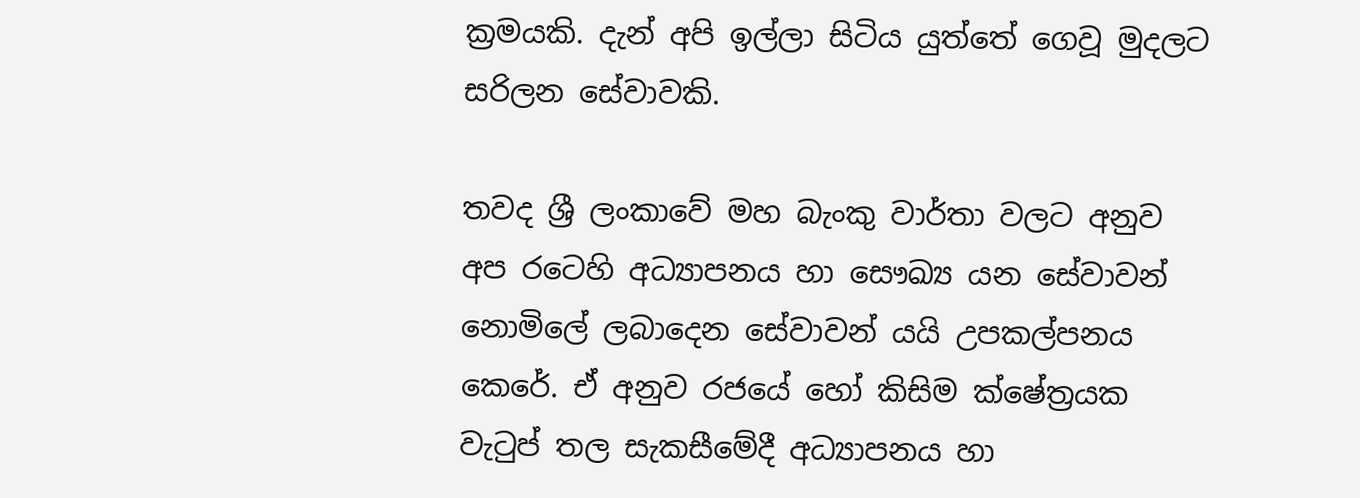ක්‍රමයකි. දැන් අපි ඉල්ලා සිටිය යුත්තේ ගෙවූ මුදලට සරිලන සේවාවකි.

තවද ශ්‍රී ලංකාවේ මහ බැංකු වාර්තා වලට අනුව අප රටෙහි අධ්‍යාපනය හා සෞඛ්‍ය යන සේවාවන් නොමිලේ ලබාදෙන සේවාවන් යයි උපකල්පනය කෙරේ. ඒ අනුව රජයේ හෝ කිසිම ක්ෂේත්‍රයක වැටුප් තල සැකසීමේදී අධ්‍යාපනය හා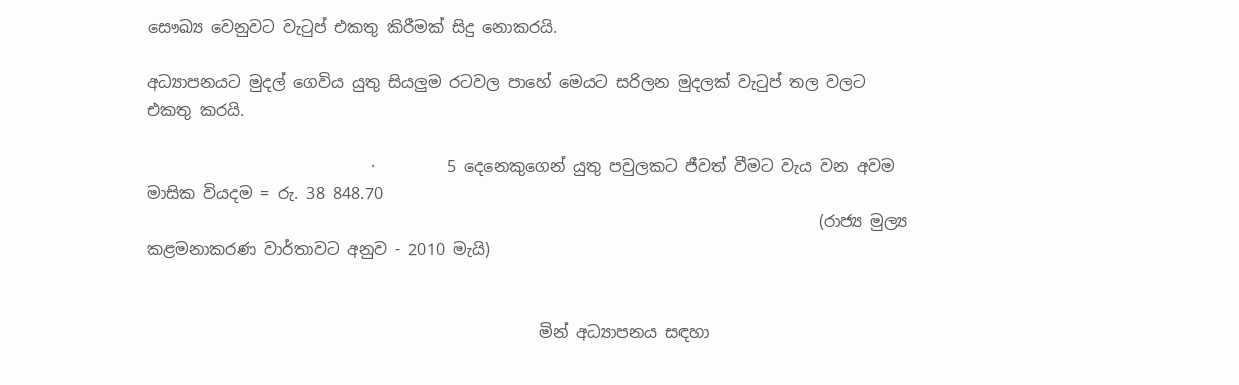සෞඛ්‍ය වෙනුවට වැටුප් එකතු කිරීමක් සිදු නොකරයි.

අධ්‍යාපනයට මුදල් ගෙවිය යුතු සියලුම රටවල පාහේ මෙයට සරිලන මුදලක් වැටුප් තල වලට එකතු කරයි.

                            ·         5 දෙනෙකුගෙන් යුතු පවුලකට ජීවත් වීමට වැය වන අවම මාසික වියදම = රු. 38 848.70
                                                                                    (රාජ්‍ය මුල්‍ය කළමනාකරණ වාර්තාවට අනුව - 2010 මැයි)


                                                 මින් අධ්‍යාපනය සඳහා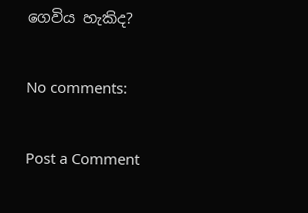ගෙවිය හැකිද?

No comments:

Post a Comment